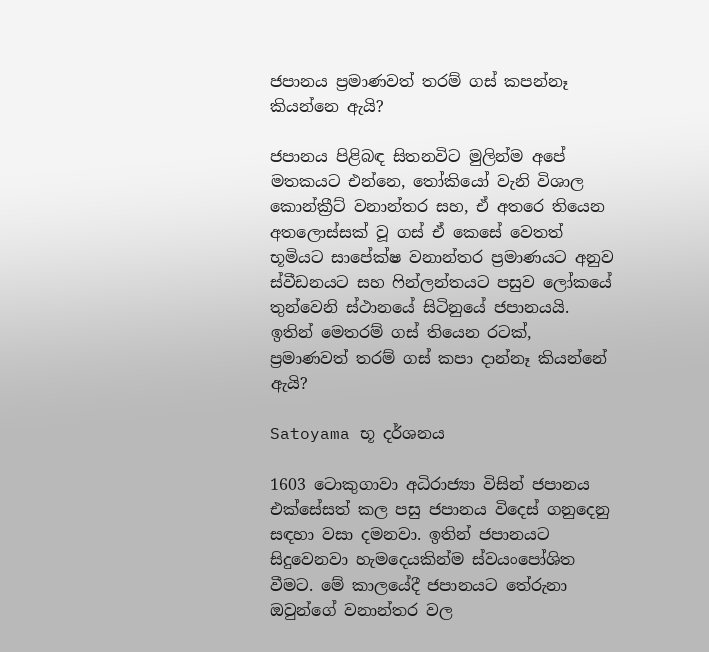ජපානය ප්‍රමාණවත් තරම් ගස් කපන්නෑ කියන්නෙ ඇයි?

ජපානය පිළිබඳ සිතනවිට මුලින්ම අපේ මතකයට එන්නෙ, තෝකියෝ වැනි විශාල කොන්ක්‍රීට් වනාන්තර සහ, ඒ අතරෙ තියෙන අතලොස්සක් වූ ගස් ඒ කෙසේ වෙතත් භූමියට සාපේක්ෂ වනාන්තර ප්‍රමාණයට අනුව ස්වීඩනයට සහ ෆින්ලන්තයට පසුව ලෝකයේ තුන්වෙනි ස්ථානයේ සිටිනුයේ ජපානයයි. ඉතින් මෙතරම් ගස් තියෙන රටක්, ප්‍රමාණවත් තරම් ගස් කපා දාන්නෑ කියන්නේ ඇයි?

Satoyama භූ දර්ශනය

1603 ටොකුගාවා අධිරාජ්‍යා විසින් ජපානය එක්සේසත් කල පසු ජපානය විදෙස් ගනුදෙනු සඳහා වසා දමනවා. ඉතින් ජපානයට සිදුවෙනවා හැමදෙයකින්ම ස්වයංපෝශිත වීමට. මේ කාලයේදී ජපානයට තේරුනා ඔවුන්ගේ වනාන්තර වල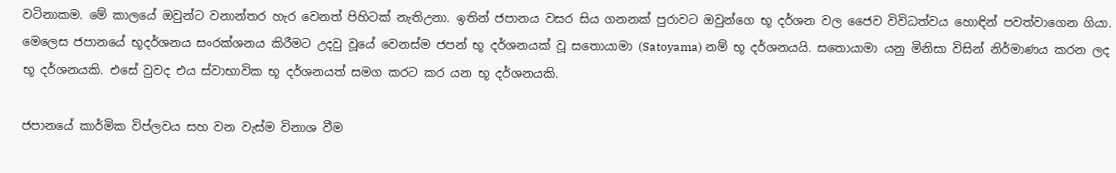වටිනාකම. මේ කාලයේ ඔවුන්ට වනාන්තර හැර වෙනත් පිහිටක් නැතිඋනා. ඉතින් ජපානය වසර සිය ගනනක් පුරාවට ඔවුන්ගෙ භූ දර්ශන වල ජෛව විවිධත්වය හොඳින් පවත්වාගෙන ගියා. මෙලෙස ජපානයේ භූදර්ශනය සං‍රක්ශනය කිරීමට උදවු වූයේ වෙනස්ම ජපන් භූ දර්ශනයක් වූ සතොයාමා (Satoyama) නම් භූ දර්ශනයයි. සතොයාමා යනු මිනිසා විසින් නිර්මාණය කරන ලද භූ දර්ශනයකි. එසේ වුවද එය ස්වාභාවික භූ දර්ශනයත් සමග කරට කර යන භූ දර්ශනයකි.

ජපානයේ කාර්මික විප්ලවය සහ වන වැස්ම විනාශ වීම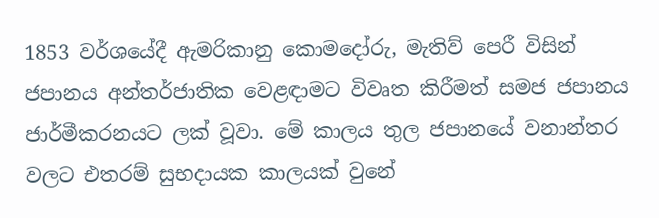1853 වර්ශයේදී ඇමරිකානු කොමදෝරු, මැතිව් පෙරී විසින් ජපානය අන්තර්ජාතික වෙළඳාමට විවෘත කිරීමත් සමජ ජපානය ජාර්මීකරනයට ලක් වූවා. මේ කාලය තුල ජපානයේ වනාන්තර වලට එතරම් සුභදායක කාලයක් වුනේ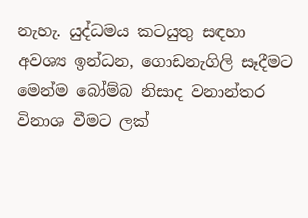නැහැ. යුද්ධමය කටයුතු සඳහා අවශ්‍ය ඉන්ධන, ගොඩනැගිලි සෑදීමට මෙන්ම බෝම්බ නිසාද වනාන්තර විනාශ වීමට ලක්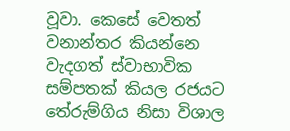වූවා. කෙසේ වෙතත් වනාන්තර කියන්නෙ වැදගත් ස්වාභාවික සම්පතක් කියල රජයට තේරුම්ගිය නිසා විශාල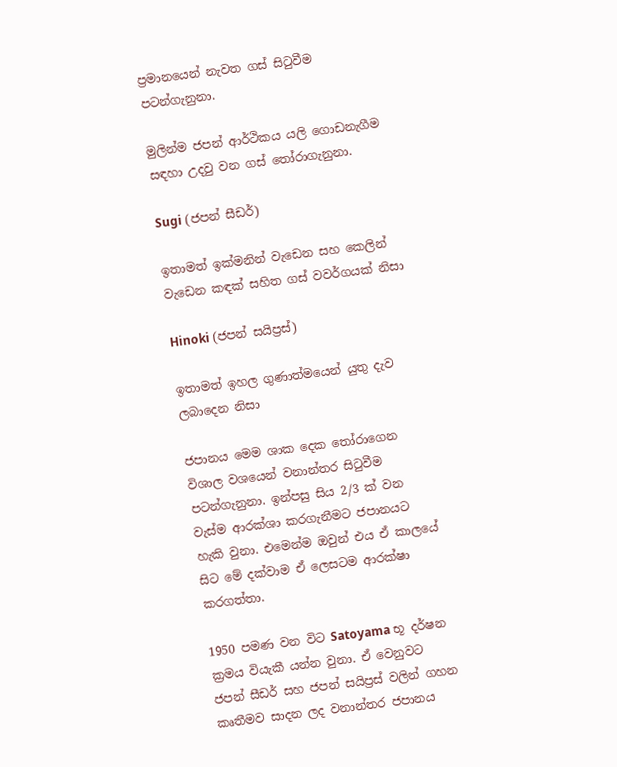ප්‍රමානයෙන් නැවත ගස් සිටුවීම පටන්ගැනුනා.

මුලින්ම ජපන් ආර්ථිකය යලි ගොඩනැගීම සඳහා උදවු වන ගස් තෝරාගැනුනා.

Sugi (ජපන් සීඩර්)

ඉතාමත් ඉක්මනින් වැඩෙන සහ කෙලින් වැඩෙන කඳක් සහිත ගස් වවර්ගයක් නිසා

Hinoki (ජපන් සයිප්‍රස්)

ඉතාමත් ඉහල ගුණාත්මයෙන් යුතු දැව ලබාදෙන නිසා

ජපානය මෙම ශාක දෙක තෝරාගෙන විශාල වශයෙන් වනාන්තර සිටුවීම පටන්ගැනුනා. ඉන්පසු සිය 2/3 ක් වන වැස්ම ආරක්ශා කරගැනීමට ජපානයට හැකි වුනා. එමෙන්ම ඔවුන් එය ඒ කාලයේ සිට මේ දක්වාම ඒ ලෙසටම ආරක්ෂා කරගත්තා.

1950 පමණ වන විට Satoyama භූ දර්ෂන ක්‍රමය වියැකී යන්න වුනා. ඒ වෙනුවට ජපන් සීඩර් සහ ජපන් සයිප්‍රස් වලින් ගහන කෘතීමව සාදන ලද වනාන්තර ජපානය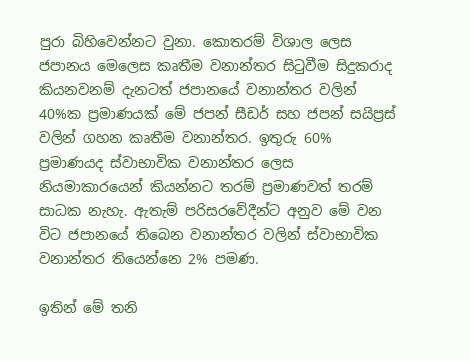පුරා බිහිවෙන්නට වුනා. කොතරම් විශාල ලෙස ජපානය මෙලෙස කෘතීම වනාන්තර සිටුවීම සිදුකරාද කියනවනම් දැනටත් ජපානයේ වනාන්තර වලින් 40%ක ප්‍රමාණයක් මේ ජපන් සීඩර් සහ ජපන් සයිප්‍රස් වලින් ගහන කෘතීම වනාන්තර. ඉතුරු 60% ප්‍රමාණයද ස්වාභාවික වනාන්‍තර ලෙස නියමාකාරයෙන් කියන්නට තරම් ප්‍රමාණවත් තරම් සාධක නැහැ. ඇතැම් පරිසරවේදීන්ට අනුව මේ වන විට ජපානයේ තිබෙන වනාන්තර වලින් ස්වාභාවික වනාන්තර තියෙන්නෙ 2% පමණ.

ඉතින් මේ තනි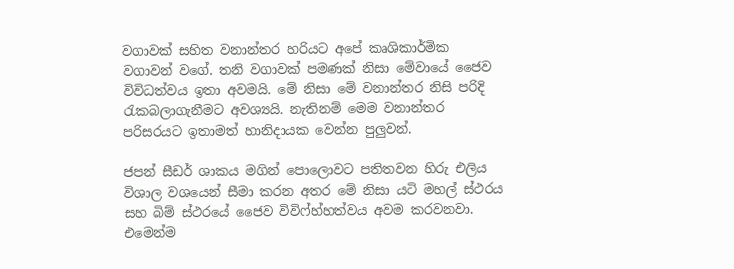වගාවක් සහිත වනාන්තර හරියට අපේ කෘශිකාර්මික වගාවන් වගේ. තනි වගාවක් පමණක් නිසා මේවායේ ජෛව විවිධත්වය ඉතා අවමයි. මේ නිසා මේ වනාන්තර නිසි පරිදි රැකබලාගැනීමට අවශ්‍යයි. නැතිනම් මෙම වනාන්තර පරිසරයට ඉතාමත් හානිදායක වෙන්න පුලුවන්.

ජපන් සීඩර් ශාකය මගින් පොලොවට පතිතවන හිරු එලිය විශාල වශයෙන් සීමා කරන අතර මේ නිසා යටි මහල් ස්ථරය සහ බිම් ස්ථරයේ ජෛව විවිෆ්හ්හත්වය අවම කරවනවා. එමෙන්ම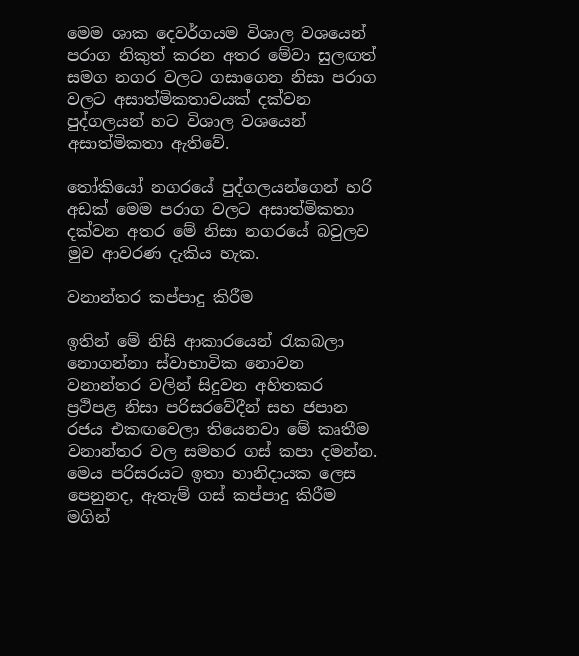මෙම ශාක දෙවර්ගයම විශාල වශයෙන් පරාග නිකුත් කරන අතර මේවා සුලඟත් සමග නගර වලට ගසාගෙන නිසා පරාග වලට අසාත්මිකතාවයක් දක්වන පුද්ගලයන් හට විශාල වශයෙන් අසාත්මිකතා ඇතිවේ.

තෝකියෝ නගරයේ පුද්ගලයන්ගෙන් හරි අඩක් මෙම පරාග වලට අසාත්මිකතා දක්වන අතර මේ නිසා නගරයේ බවුලව මුව ආවරණ දැකිය හැක.

වනාන්තර කප්පාදු කිරීම

ඉතින් මේ නිසි ආකාරයෙන් රැකබලා නොගන්නා ස්වාභාවික නොවන වනාන්තර වලින් සිදුවන අහිතකර ප්‍රථිපළ නිසා පරිසරවේදීන් සහ ජපාන රජය එකඟවෙලා තියෙනවා මේ කෘතීම වනාන්තර වල සමහර ගස් කපා දමන්න. මෙය පරිසරයට ඉතා හානිදායක ලෙස පෙනුනද, ඇතැම් ගස් කප්පාදු කිරීම මගින්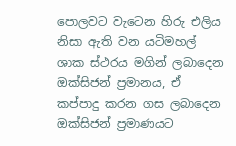පොලවට වැටෙන හිරු එලිය නිසා ඇති වන යටිමහල් ශාක ස්ථරය මගින් ලබාදෙන ඔක්සිජන් ප්‍රමානය, ඒ කප්පාදු කරන ගස ලබාදෙන ඔක්සිජන් ප්‍රමාණයට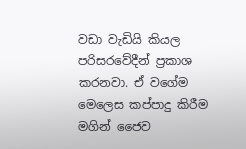වඩා වැඩියි කියල පරිසරවේදීන් ප්‍රකාශ කරනවා. ඒ වගේම මෙලෙස කප්පාදු කිරීම මගින් ජෛව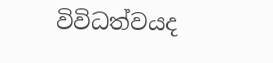විවිධත්වයද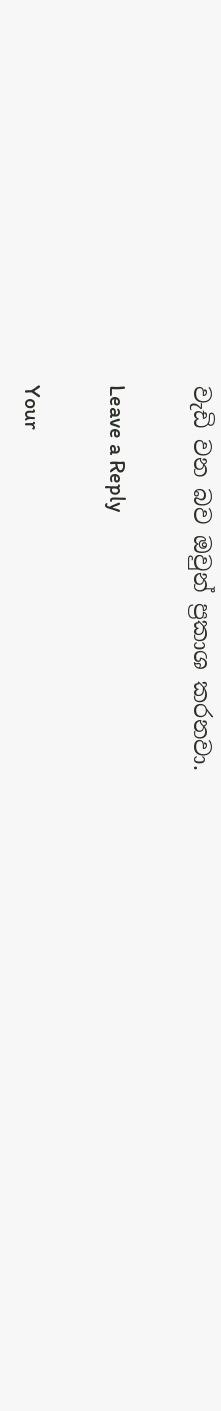වැඩි වන බව ඔවුන් ප්‍රකාශ කරනවා.

Leave a Reply

Your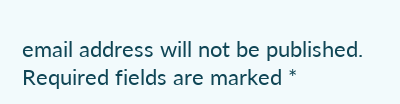email address will not be published. Required fields are marked *